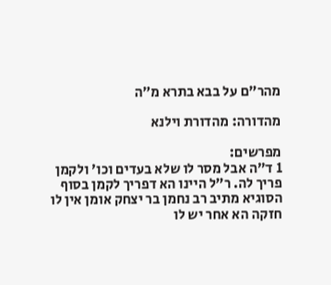מהר"ם על בבא בתרא מ״ה

מהדורה: מהדורת וילנא

מפרשים:
1 ד"ה אבל מסר לו שלא בעדים וכו' ולקמן פריך לה. ר"ל היינו הא דפריך לקמן בסוף הסוגיא מתיב רב נחמן בר יצחק אומן אין לו חזקה הא אחר יש לו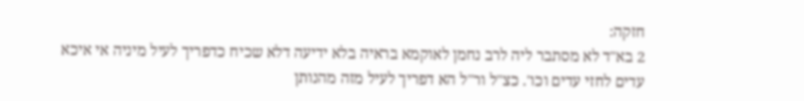חזקה:
2 בא"ד לא מסתבר ליה לרב נחמן לאוקמא בראיה בלא ידיעה דלא שכיח כדפריך לעיל מיניה אי איכא עדים לחזי עדים וכו'. כצ"ל ור"ל הא דפריך לעיל מזה מהנותן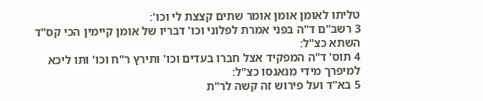טליתו לאומן אומן אומר שתים קצצת לי וכו':
3 רשב"ם ד"ה בפני אמרת לפלוני וכו' דבריו של אומן קיימין הכי קס"ד השתא כצ"ל:
4 תוס' ד"ה המפקיד אצל חברו בעדים וכו' ותירץ ר"ח וכו' ותו ליכא למיפרך מידי מנאנסו כצ"ל:
5 בא"ד ועל פירוש זה קשה לר"ת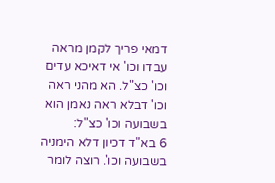דמאי פריך לקמן מראה עבדו וכו' אי דאיכא עדים וכו' כצ"ל. הא מהני ראה וכו' דבלא ראה נאמן הוא בשבועה וכו' כצ"ל:
6 בא"ד דכיון דלא הימניה בשבועה וכו'. רוצה לומר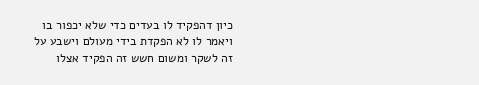כיון דהפקיד לו בעדים כדי שלא יכפור בו ויאמר לו לא הפקדת בידי מעולם וישבע על זה לשקר ומשום חשש זה הפקיד אצלו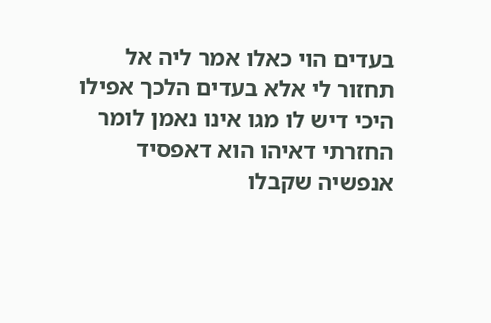בעדים הוי כאלו אמר ליה אל תחזור לי אלא בעדים הלכך אפילו היכי דיש לו מגו אינו נאמן לומר החזרתי דאיהו הוא דאפסיד אנפשיה שקבלו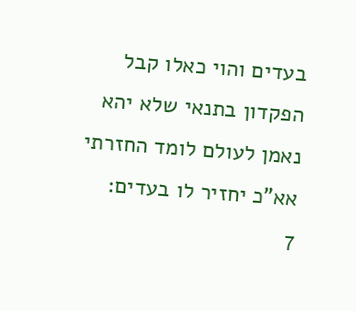בעדים והוי כאלו קבל הפקדון בתנאי שלא יהא נאמן לעולם לומד החזרתי אא"כ יחזיר לו בעדים:
7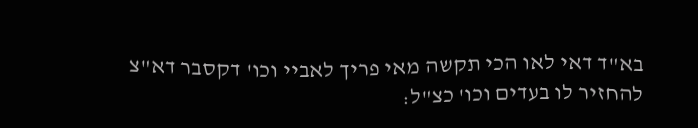בא"ד דאי לאו הכי תקשה מאי פריך לאביי וכו' דקסבר דא"צ להחזיר לו בעדים וכו' כצ"ל: